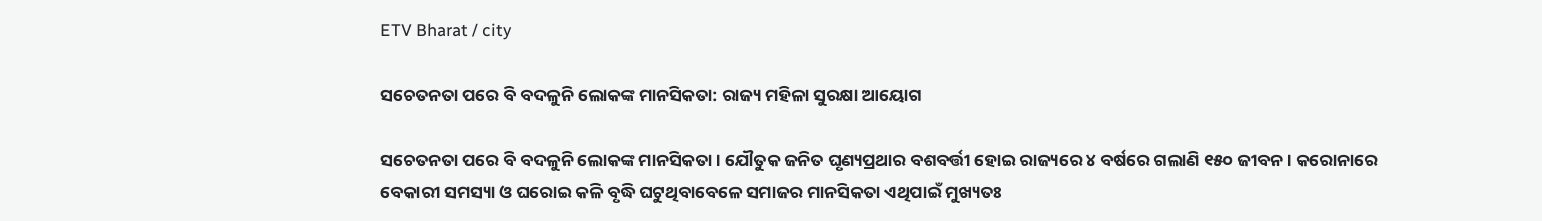ETV Bharat / city

ସଚେତନତା ପରେ ବି ବଦଳୁନି ଲୋକଙ୍କ ମାନସିକତା: ରାଜ୍ୟ ମହିଳା ସୁରକ୍ଷା ଆୟୋଗ

ସଚେତନତା ପରେ ବି ବଦଳୁନି ଲୋକଙ୍କ ମାନସିକତା । ଯୌତୁକ ଜନିତ ଘୃଣ୍ୟପ୍ରଥାର ବଶବର୍ତ୍ତୀ ହୋଇ ରାଜ୍ୟରେ ୪ ବର୍ଷରେ ଗଲାଣି ୧୫୦ ଜୀବନ । କରୋନାରେ ବେକାରୀ ସମସ୍ୟା ଓ ଘରୋଇ କଳି ବୃଦ୍ଧି ଘଟୁଥିବାବେଳେ ସମାଜର ମାନସିକତା ଏଥିପାଇଁ ମୁଖ୍ୟତଃ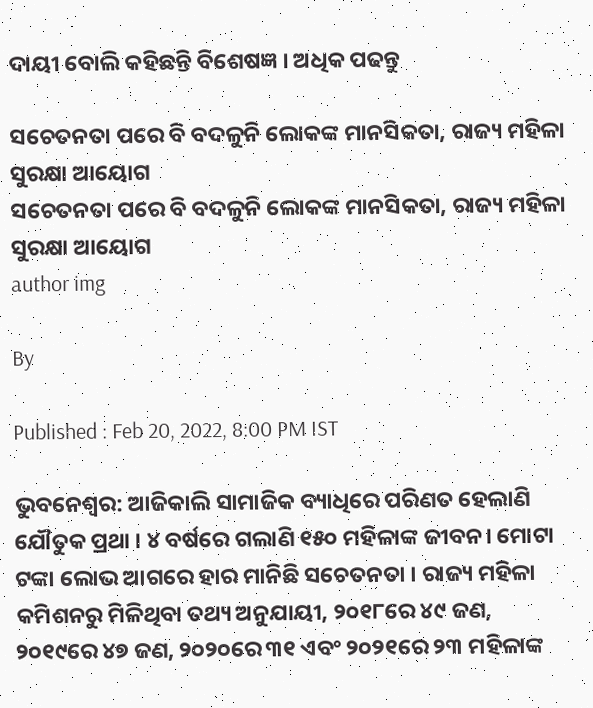ଦାୟୀ ବୋଲି କହିଛନ୍ତି ବିଶେଷଜ୍ଞ । ଅଧିକ ପଢନ୍ତୁ

ସଚେତନତା ପରେ ବି ବଦଳୁନି ଲୋକଙ୍କ ମାନସିକତା, ରାଜ୍ୟ ମହିଳା ସୁରକ୍ଷା ଆୟୋଗ
ସଚେତନତା ପରେ ବି ବଦଳୁନି ଲୋକଙ୍କ ମାନସିକତା, ରାଜ୍ୟ ମହିଳା ସୁରକ୍ଷା ଆୟୋଗ
author img

By

Published : Feb 20, 2022, 8:00 PM IST

ଭୁବନେଶ୍ବର: ଆଜିକାଲି ସାମାଜିକ ବ୍ୟାଧିରେ ପରିଣତ ହେଲାଣି ଯୌତୁକ ପ୍ରଥା । ୪ ବର୍ଷରେ ଗଲାଣି ୧୫୦ ମହିଳାଙ୍କ ଜୀବନ। ମୋଟା ଟଙ୍କା ଲୋଭ ଆଗରେ ହାର ମାନିଛି ସଚେତନତା । ରାଜ୍ୟ ମହିଳା କମିଶନରୁ ମିଳିଥିବା ତଥ୍ୟ ଅନୁଯାୟୀ, ୨୦୧୮ରେ ୪୯ ଜଣ, ୨୦୧୯ରେ ୪୭ ଜଣ, ୨୦୨୦ରେ ୩୧ ଏବଂ ୨୦୨୧ରେ ୨୩ ମହିଳାଙ୍କ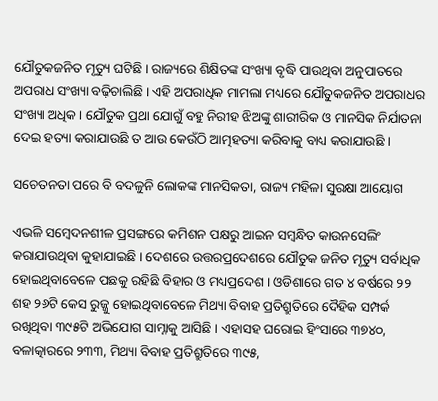ଯୌତୁକଜନିତ ମୃତ୍ୟୁ ଘଟିଛି । ରାଜ୍ୟରେ ଶିକ୍ଷିତଙ୍କ ସଂଖ୍ୟା ବୃଦ୍ଧି ପାଉଥିବା ଅନୁପାତରେ ଅପରାଧ ସଂଖ୍ୟା ବଢ଼ିଚାଲିଛି । ଏହି ଅପରାଧିକ ମାମଲା ମଧ୍ୟରେ ଯୌତୁକଜନିତ ଅପରାଧର ସଂଖ୍ୟା ଅଧିକ । ଯୌତୁକ ପ୍ରଥା ଯୋଗୁଁ ବହୁ ନିରୀହ ଝିଅଙ୍କୁ ଶାରୀରିକ ଓ ମାନସିକ ନିର୍ଯାତନା ଦେଇ ହତ୍ୟା କରାଯାଉଛି ତ ଆଉ କେଉଁଠି ଆତ୍ମହତ୍ୟା କରିବାକୁ ବାଧ୍ୟ କରାଯାଉଛି ।

ସଚେତନତା ପରେ ବି ବଦଳୁନି ଲୋକଙ୍କ ମାନସିକତା, ରାଜ୍ୟ ମହିଳା ସୁରକ୍ଷା ଆୟୋଗ

ଏଭଳି ସମ୍ବେଦନଶୀଳ ପ୍ରସଙ୍ଗରେ କମିଶନ ପକ୍ଷରୁ ଆଇନ ସମ୍ବନ୍ଧିତ କାଉନସେଲିଂ କରାଯାଉଥିବା କୁହାଯାଇଛି । ଦେଶରେ ଉତ୍ତରପ୍ରଦେଶରେ ଯୌତୁକ ଜନିତ ମୃତ୍ୟୁ ସର୍ବାଧିକ ହୋଇଥିବାବେଳେ ପଛକୁ ରହିଛି ବିହାର ଓ ମଧ୍ୟପ୍ରଦେଶ । ଓଡିଶାରେ ଗତ ୪ ବର୍ଷରେ ୨୨ ଶହ ୨୬ଟି କେସ ରୁଜ୍ଜୁ ହୋଇଥିବାବେଳେ ମିଥ୍ୟା ବିବାହ ପ୍ରତିଶ୍ରୁତିରେ ଦୈହିକ ସମ୍ପର୍କ ରଖିଥିବା ୩୯୫ଟି ଅଭିଯୋଗ ସାମ୍ନାକୁ ଆସିଛି । ଏହାସହ ଘରୋଇ ହିଂସାରେ ୩୭୪୦, ବଳାତ୍କାରରେ ୨୩୩, ମିଥ୍ୟା ବିବାହ ପ୍ରତିଶ୍ରୁତିରେ ୩୯୫,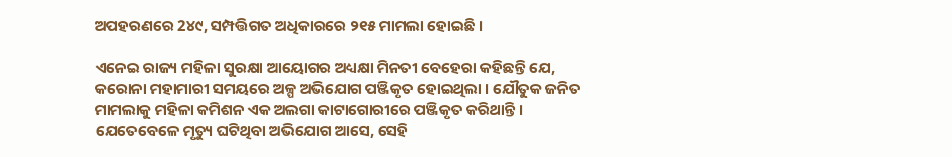ଅପହରଣରେ 2୪୯, ସମ୍ପତ୍ତିଗତ ଅଧିକାରରେ ୨୧୫ ମାମଲା ହୋଇଛି ।

ଏନେଇ ରାଜ୍ୟ ମହିଳା ସୁରକ୍ଷା ଆୟୋଗର ଅଧ୍ୟକ୍ଷା ମିନତୀ ବେହେରା କହିଛନ୍ତି ଯେ, କରୋନା ମହାମାରୀ ସମୟରେ ଅଳ୍ପ ଅଭିଯୋଗ ପଞ୍ଜିକୃତ ହୋଇଥିଲା । ଯୌତୁକ ଜନିତ ମାମଲାକୁ ମହିଳା କମିଶନ ଏକ ଅଲଗା କାଟାଗୋରୀରେ ପଞ୍ଜିକୃତ କରିଥାନ୍ତି । ଯେତେବେଳେ ମୃତ୍ୟୁ ଘଟିଥିବା ଅଭିଯୋଗ ଆସେ, ସେହି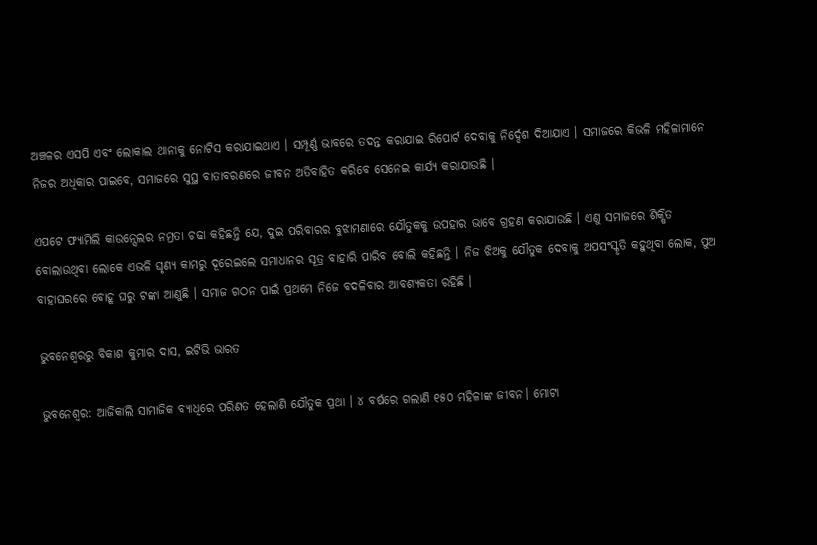ଅଞ୍ଚଳର ଏସପି ଏବଂ ଲୋକାଲ ଥାନାକୁ ନୋଟିସ କରାଯାଇଥାଏ । ସମ୍ପୂର୍ଣ୍ଣ ଭାବରେ ତଦନ୍ତ କରାଯାଇ ରିପୋର୍ଟ ଦେବାକୁ ନିର୍ଦ୍ଦେଶ ଦିଆଯାଏ । ସମାଜରେ କିଭଳି ମହିଳାମାନେ ନିଜର ଅଧିକାର ପାଇବେ, ସମାଜରେ ସୁସ୍ଥ ବାତାବରଣରେ ଜୀବନ ଅତିବାହିତ କରିବେ ସେନେଇ କାର୍ଯ୍ୟ କରାଯାଉଛି ।

ଏପଟେ ଫ୍ୟାମିଲି କାଉନ୍ସେଲର ନମ୍ରତା ଚଢା କହିଛନ୍ତି ଯେ, ଦୁଇ ପରିବାରର ବୁଝାମଣାରେ ଯୌତୁକକୁ ଉପହାର ଭାବେ ଗ୍ରହଣ କରାଯାଉଛି । ଏଣୁ ସମାଜରେ ଶିକ୍ଷିତ ବୋଲାଉଥିବା ଲୋକେ ଏଭଳି ଘୃଣ୍ଯ କାମରୁ ଦୂରେଇଲେ ସମାଧାନର ସୂତ୍ର ବାହାରି ପାରିବ ବୋଲି କହିଛନ୍ତି । ନିଜ ଝିଅକୁ ଯୌତୁକ ଦେବାକୁ ଅପସଂସ୍କୃତି କହୁଥିବା ଲୋକ, ପୁଅ ବାହାଘରରେ ବୋହୂ ଘରୁ ଟଙ୍କା ଆଣୁଛି । ସମାଜ ଗଠନ ପାଇଁ ପ୍ରଥମେ ନିଜେ ବଦଳିବାର ଆବଶ୍ୟକତା ରହିଛି ।

ଭୁବନେଶ୍ବରରୁ ବିକାଶ କୁମାର ଦାସ, ଇଟିଭି ଭାରତ

ଭୁବନେଶ୍ବର: ଆଜିକାଲି ସାମାଜିକ ବ୍ୟାଧିରେ ପରିଣତ ହେଲାଣି ଯୌତୁକ ପ୍ରଥା । ୪ ବର୍ଷରେ ଗଲାଣି ୧୫୦ ମହିଳାଙ୍କ ଜୀବନ। ମୋଟା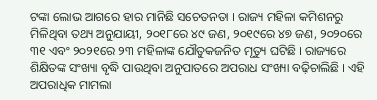ଟଙ୍କା ଲୋଭ ଆଗରେ ହାର ମାନିଛି ସଚେତନତା । ରାଜ୍ୟ ମହିଳା କମିଶନରୁ ମିଳିଥିବା ତଥ୍ୟ ଅନୁଯାୟୀ, ୨୦୧୮ରେ ୪୯ ଜଣ, ୨୦୧୯ରେ ୪୭ ଜଣ, ୨୦୨୦ରେ ୩୧ ଏବଂ ୨୦୨୧ରେ ୨୩ ମହିଳାଙ୍କ ଯୌତୁକଜନିତ ମୃତ୍ୟୁ ଘଟିଛି । ରାଜ୍ୟରେ ଶିକ୍ଷିତଙ୍କ ସଂଖ୍ୟା ବୃଦ୍ଧି ପାଉଥିବା ଅନୁପାତରେ ଅପରାଧ ସଂଖ୍ୟା ବଢ଼ିଚାଲିଛି । ଏହି ଅପରାଧିକ ମାମଲା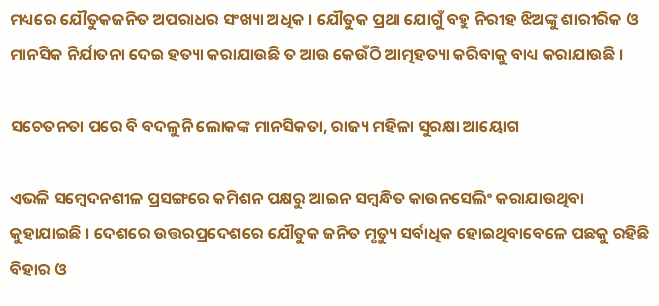ମଧ୍ୟରେ ଯୌତୁକଜନିତ ଅପରାଧର ସଂଖ୍ୟା ଅଧିକ । ଯୌତୁକ ପ୍ରଥା ଯୋଗୁଁ ବହୁ ନିରୀହ ଝିଅଙ୍କୁ ଶାରୀରିକ ଓ ମାନସିକ ନିର୍ଯାତନା ଦେଇ ହତ୍ୟା କରାଯାଉଛି ତ ଆଉ କେଉଁଠି ଆତ୍ମହତ୍ୟା କରିବାକୁ ବାଧ୍ୟ କରାଯାଉଛି ।

ସଚେତନତା ପରେ ବି ବଦଳୁନି ଲୋକଙ୍କ ମାନସିକତା, ରାଜ୍ୟ ମହିଳା ସୁରକ୍ଷା ଆୟୋଗ

ଏଭଳି ସମ୍ବେଦନଶୀଳ ପ୍ରସଙ୍ଗରେ କମିଶନ ପକ୍ଷରୁ ଆଇନ ସମ୍ବନ୍ଧିତ କାଉନସେଲିଂ କରାଯାଉଥିବା କୁହାଯାଇଛି । ଦେଶରେ ଉତ୍ତରପ୍ରଦେଶରେ ଯୌତୁକ ଜନିତ ମୃତ୍ୟୁ ସର୍ବାଧିକ ହୋଇଥିବାବେଳେ ପଛକୁ ରହିଛି ବିହାର ଓ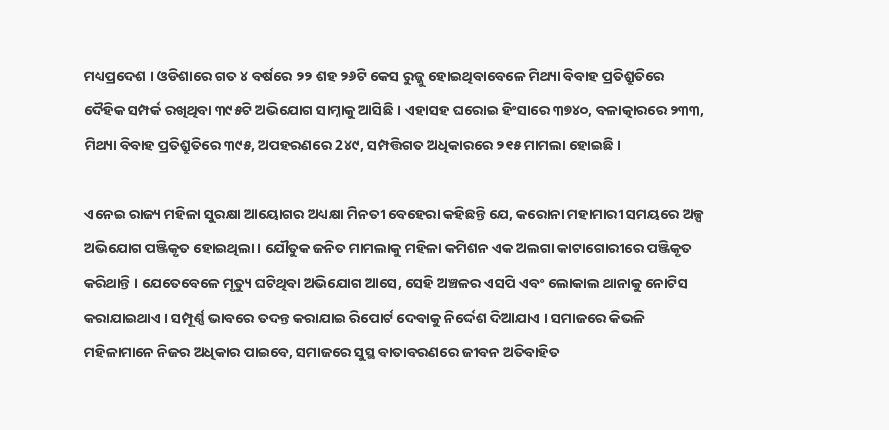ମଧ୍ୟପ୍ରଦେଶ । ଓଡିଶାରେ ଗତ ୪ ବର୍ଷରେ ୨୨ ଶହ ୨୬ଟି କେସ ରୁଜ୍ଜୁ ହୋଇଥିବାବେଳେ ମିଥ୍ୟା ବିବାହ ପ୍ରତିଶ୍ରୁତିରେ ଦୈହିକ ସମ୍ପର୍କ ରଖିଥିବା ୩୯୫ଟି ଅଭିଯୋଗ ସାମ୍ନାକୁ ଆସିଛି । ଏହାସହ ଘରୋଇ ହିଂସାରେ ୩୭୪୦, ବଳାତ୍କାରରେ ୨୩୩, ମିଥ୍ୟା ବିବାହ ପ୍ରତିଶ୍ରୁତିରେ ୩୯୫, ଅପହରଣରେ 2୪୯, ସମ୍ପତ୍ତିଗତ ଅଧିକାରରେ ୨୧୫ ମାମଲା ହୋଇଛି ।

ଏନେଇ ରାଜ୍ୟ ମହିଳା ସୁରକ୍ଷା ଆୟୋଗର ଅଧ୍ୟକ୍ଷା ମିନତୀ ବେହେରା କହିଛନ୍ତି ଯେ, କରୋନା ମହାମାରୀ ସମୟରେ ଅଳ୍ପ ଅଭିଯୋଗ ପଞ୍ଜିକୃତ ହୋଇଥିଲା । ଯୌତୁକ ଜନିତ ମାମଲାକୁ ମହିଳା କମିଶନ ଏକ ଅଲଗା କାଟାଗୋରୀରେ ପଞ୍ଜିକୃତ କରିଥାନ୍ତି । ଯେତେବେଳେ ମୃତ୍ୟୁ ଘଟିଥିବା ଅଭିଯୋଗ ଆସେ, ସେହି ଅଞ୍ଚଳର ଏସପି ଏବଂ ଲୋକାଲ ଥାନାକୁ ନୋଟିସ କରାଯାଇଥାଏ । ସମ୍ପୂର୍ଣ୍ଣ ଭାବରେ ତଦନ୍ତ କରାଯାଇ ରିପୋର୍ଟ ଦେବାକୁ ନିର୍ଦ୍ଦେଶ ଦିଆଯାଏ । ସମାଜରେ କିଭଳି ମହିଳାମାନେ ନିଜର ଅଧିକାର ପାଇବେ, ସମାଜରେ ସୁସ୍ଥ ବାତାବରଣରେ ଜୀବନ ଅତିବାହିତ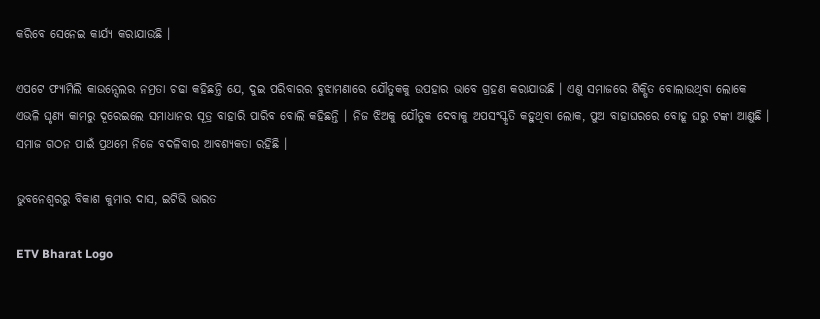କରିବେ ସେନେଇ କାର୍ଯ୍ୟ କରାଯାଉଛି ।

ଏପଟେ ଫ୍ୟାମିଲି କାଉନ୍ସେଲର ନମ୍ରତା ଚଢା କହିଛନ୍ତି ଯେ, ଦୁଇ ପରିବାରର ବୁଝାମଣାରେ ଯୌତୁକକୁ ଉପହାର ଭାବେ ଗ୍ରହଣ କରାଯାଉଛି । ଏଣୁ ସମାଜରେ ଶିକ୍ଷିତ ବୋଲାଉଥିବା ଲୋକେ ଏଭଳି ଘୃଣ୍ଯ କାମରୁ ଦୂରେଇଲେ ସମାଧାନର ସୂତ୍ର ବାହାରି ପାରିବ ବୋଲି କହିଛନ୍ତି । ନିଜ ଝିଅକୁ ଯୌତୁକ ଦେବାକୁ ଅପସଂସ୍କୃତି କହୁଥିବା ଲୋକ, ପୁଅ ବାହାଘରରେ ବୋହୂ ଘରୁ ଟଙ୍କା ଆଣୁଛି । ସମାଜ ଗଠନ ପାଇଁ ପ୍ରଥମେ ନିଜେ ବଦଳିବାର ଆବଶ୍ୟକତା ରହିଛି ।

ଭୁବନେଶ୍ବରରୁ ବିକାଶ କୁମାର ଦାସ, ଇଟିଭି ଭାରତ

ETV Bharat Logo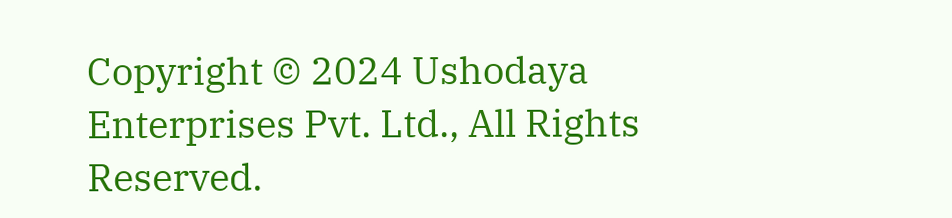Copyright © 2024 Ushodaya Enterprises Pvt. Ltd., All Rights Reserved.